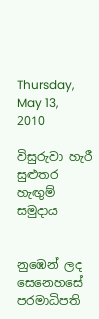Thursday, May 13, 2010

විසුරුවා හැරී සුළුතර හැඟුම් සමුදාය


නුඹෙන් ලද සෙනෙහසේ
පරමාධිපති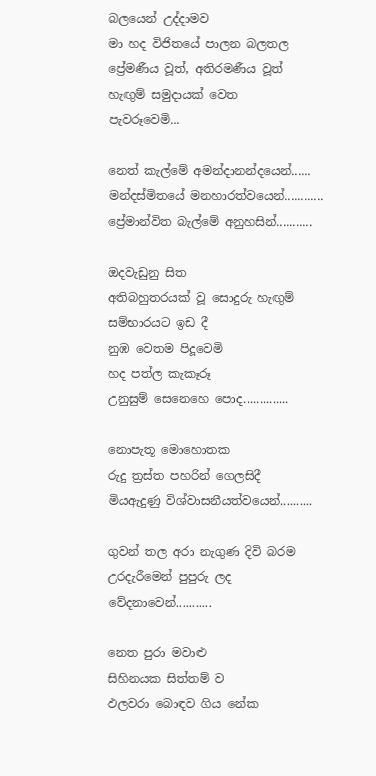බලයෙන් උද්දාමව
මා හද විජිතයේ පාලන බලතල
ප්‍රේමණීය වූත්, අතිරමණීය වූත්
හැඟුම් සමුදායක් වෙත
පැවරූවෙමි...

නෙත් කැල්මේ අමන්දානන්දයෙන්......
මන්දස්මිතයේ මනහාරත්වයෙන්............
ප්‍රේමාන්විත බැල්මේ අනුහසින්...........

ඔදවැඩුනු සිත
අතිබහුතරයක් වූ සොදුරු හැඟුම්
සම්භාරයට ඉඩ දී
නුඹ වෙතම පිදූවෙමි
හද පත්ල කැකෑරූ
උනුසුම් සෙනෙහෙ පොද..............

නොපැතූ මොහොතක
රුදු ත්‍රස්ත පහරින් ගෙලසිදී
මියඇදුණු විශ්වාසනීයත්වයෙන්..........

ගුවන් තල අරා නැගුණ දිවි බරම
උරදැරීමෙන් පුපුරු ලද
වේදනාවෙන්...........

නෙත පුරා මවාළු
සිහිනයක සිත්තම් ව
ඵලවරා බොඳව ගිය නේක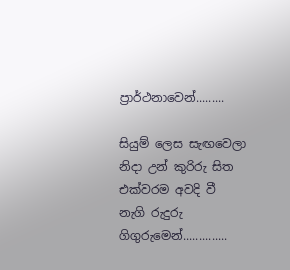ප්‍රාර්ථනාවෙන්.........

සියුම් ලෙස සැඟවෙලා
නිදා උන් කුරිරු සිත
එක්වරම අවදි වී
නැගි රුදුරු ගිගුරුමෙන්..............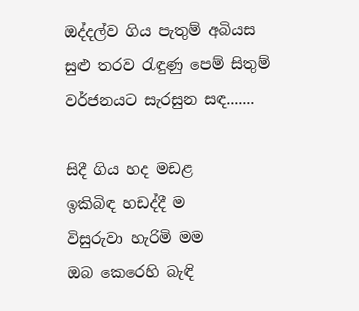ඔද්දල්ව ගිය පැතුම් අබියස
සුළු තරව රැඳුණු පෙම් සිතුම්
වර්ජනයට සැරසුන සඳ.......

සිදී ගිය හද මඩළ
ඉකිබිඳ හඩද්දී ම
විසුරුවා හැරිමි මම
ඔබ කෙරෙහි බැඳි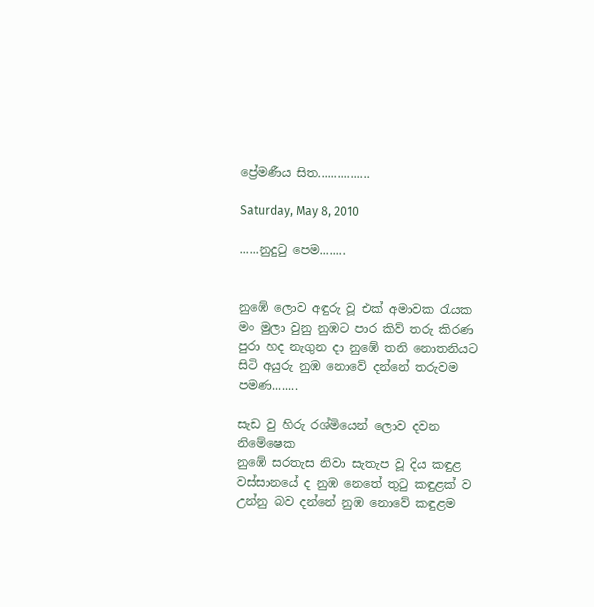ප්‍රේමණීය සිත................

Saturday, May 8, 2010

......නුදුටු පෙම........


නුඹේ ලොව අඳුරු වූ එක් අමාවක රැයක
මං මුලා වුනු නුඹට පාර කිව් තරු කිරණ
පුරා හද නැගුන දා නුඹේ තනි නොතනියට
සිටි අයුරු නුඹ නොවේ දන්නේ තරුවම පමණ........

සැඩ වු හිරු රශ්මියෙන් ලොව දවන නිමේෂෙක
නුඹේ සරතැස නිවා සැතැප වූ දිය කඳුළ
වස්සානයේ ද නුඹ නෙතේ තුටු කඳුළක් ව
උන්නු බව දන්නේ නුඹ නොවේ කඳුළම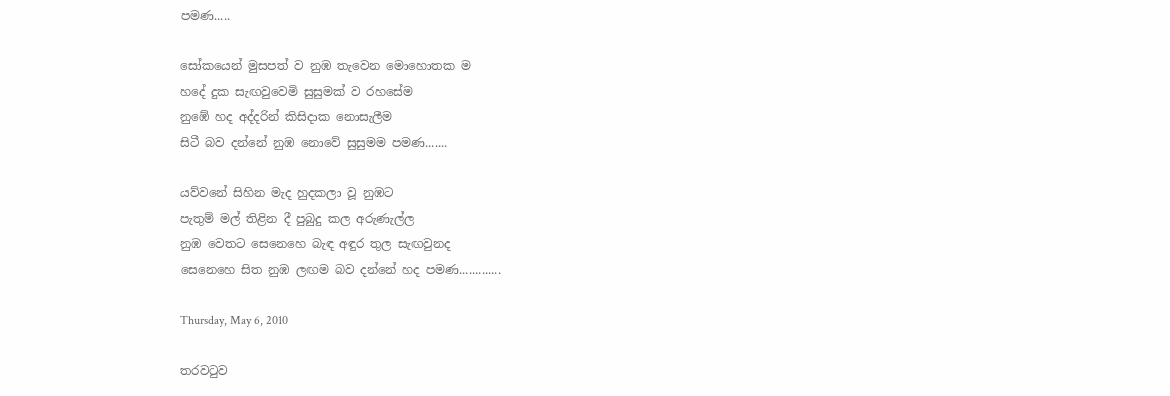පමණ.....

සෝකයෙන් මුසපත් ව නුඹ තැවෙන මොහොතක ම
හදේ දුක සැඟවුවෙමි සුසුමක් ව රහසේම
නුඹේ හද අද්දරින් කිසිදාක නොසැලීම
සිටී බව දන්නේ නුඹ නොවේ සුසුමම පමණ.......

යව්වනේ සිහින මැද හුදකලා වූ නුඹට
පැතුම් මල් තිළින දී පුබුදු කල අරුණැල්ල
නුඹ වෙතට සෙනෙහෙ බැඳ අඳුර තුල සැඟවුනද
සෙනෙහෙ සිත නුඹ ලඟම බව දන්නේ හද පමණ.............

Thursday, May 6, 2010

තරවටුව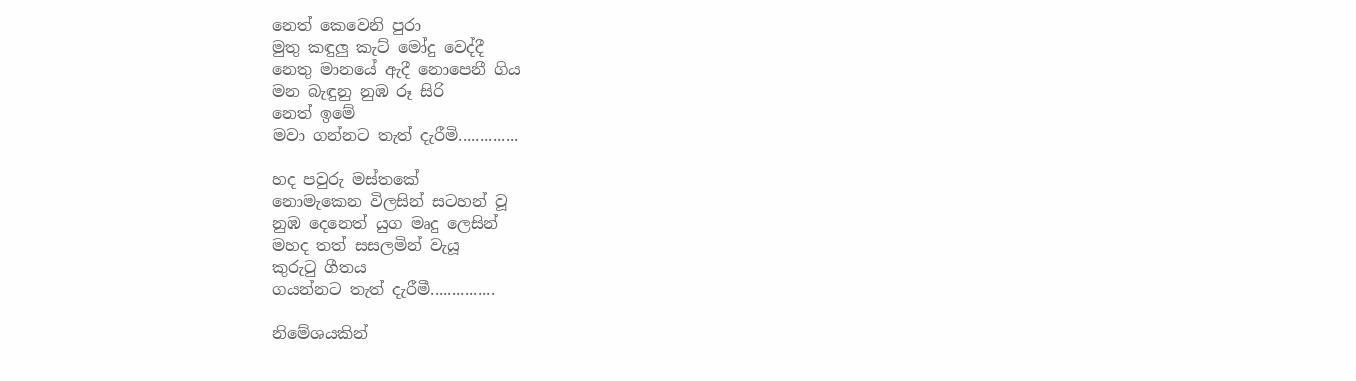නෙත් කෙවෙනි පුරා
මුතු කඳුලු කැට් මෝදු වෙද්දී
නෙතු මානයේ ඇදී නොපෙනී ගිය
මන බැඳුනු නුඹ රූ සිරි
නෙත් ඉමේ
මවා ගන්නට තැත් දැරීමි..............

හද පවුරු මස්තකේ
නොමැකෙන විලසින් සටහන් වූ
නුඹ දෙනෙත් යුග මෘදු ලෙසින්
මහද තත් සසලමින් වැයූ
කුරුටු ගීතය
ගයන්නට තැත් දැරීමී...............

නිමේශයකින්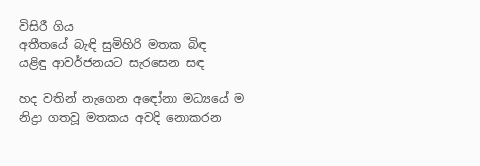විසිරී ගිය
අතීතයේ බැඳි සුමිහිරි මතක බිඳ
යළිඳු ආවර්ජනයට සැරසෙන සඳ

හද වතින් නැගෙන අඳෝනා මධ්‍යයේ ම
නිද්‍රා ගතවූ මතකය අවදි නොකරන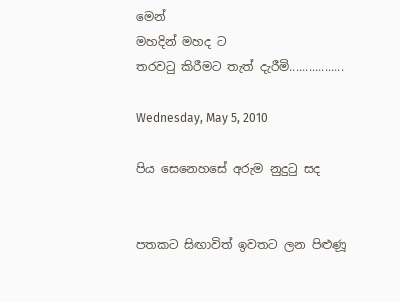මෙන්
මහදින් මහද ට
තරවටු කිරීමට තැත් දැරීමි.................

Wednesday, May 5, 2010

පිය සෙනෙහසේ අරුම නුදුටු සද


පතකට සිඟාවිත් ඉවතට ලන පිළුණූ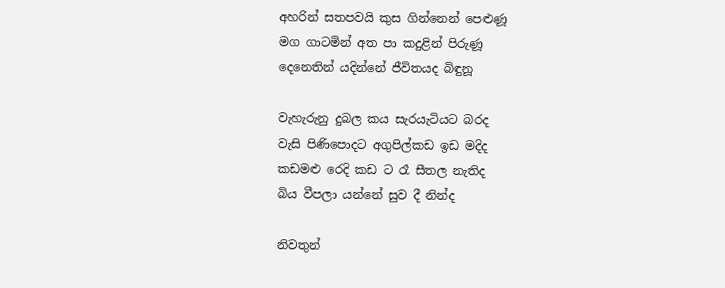අහරින් සතපවයි කුස ගින්නෙන් පෙළුණූ
මග ගාටමින් අත පා කදුළින් පිරුණූ
දෙනෙතින් යදින්නේ ජීවිතයද බිඳුනූ

වැහැරුනු දුබල කය සැරයැටියට බරද
වැසි පිණිපොදට අගුපිල්කඩ ඉඩ මදිද
කඩමළු රෙදි කඩ ට රෑ සීතල නැතිද
බිය වීපලා යන්නේ සුව දී නින්ද

නිවතුන්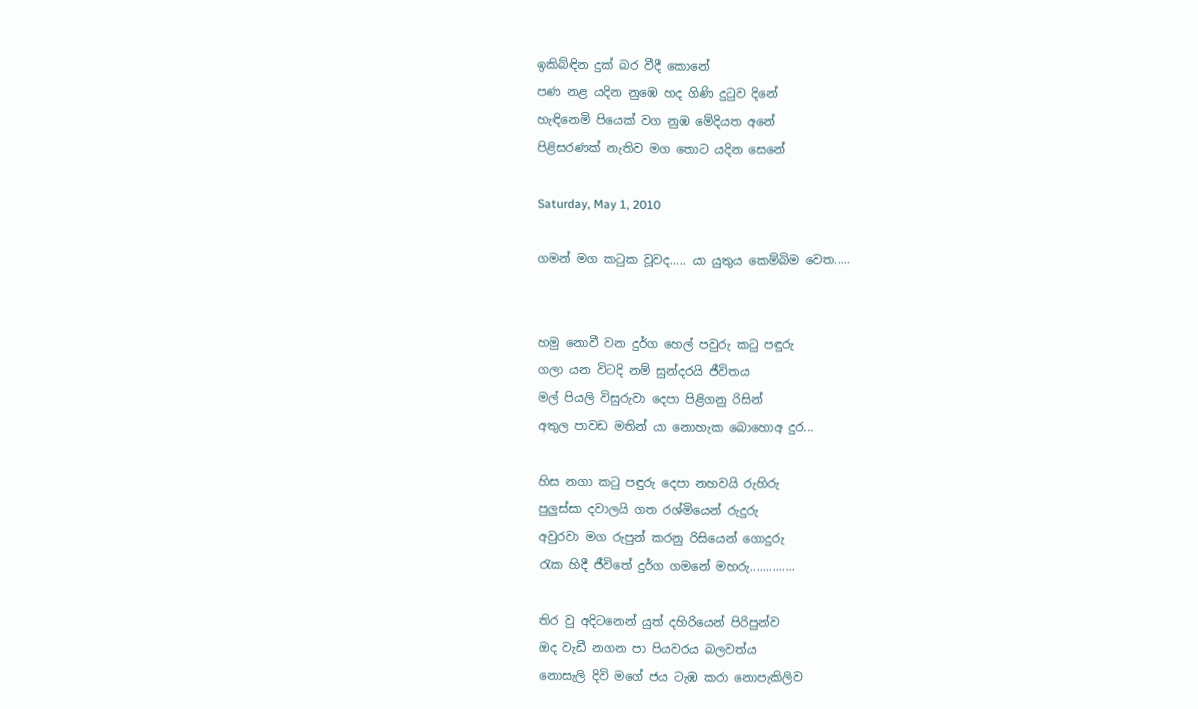ඉකිබ්ඳින දුක් බර වීදී කොනේ
පණ නළ යදින නුඹෙ හද ගිණි දුටුව දිනේ
හැඳිනෙමි පියෙක් වග නුඹ මේදියත අනේ
පිළිසරණක් නැතිව මග තොට යදින සෙනේ

Saturday, May 1, 2010

ගමන් මග කටුක වූවද..... යා යුතුය කෙම්බිම වෙත.....


හමු නොවී වන දුර්ග හෙල් පවුරු කටු පඳුරු
ගලා යන විටදි නම් සුන්දරයි ජීවිතය
මල් පියලි විසුරුවා දෙපා පිළිගනු රිසින්
අතුල පාවඩ මතින් යා නොහැක බොහොඅ දුර...

හිස නගා කටු පඳුරු දෙපා නහවයි රුහිරු
පුලුස්සා දවාලයි ගත රශ්මියෙන් රුදුරු
අවුරවා මග රුපුන් කරනු රිසියෙන් ගොදුරු
රැක හිදී ජීවිතේ දුර්ග ගමනේ මහරු..............

තිර වු අදිටනෙන් යුත් දහිරියෙන් පිරිපුන්ව
ඔද වැඩී නගන පා පියවරය බලවත්ය
නොසැලි දිවි මගේ ජය ටැඹ කරා නොපැකිලිව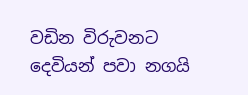වඩින විරුවනට දෙවියන් පවා නගයි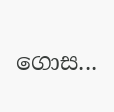ගොස...